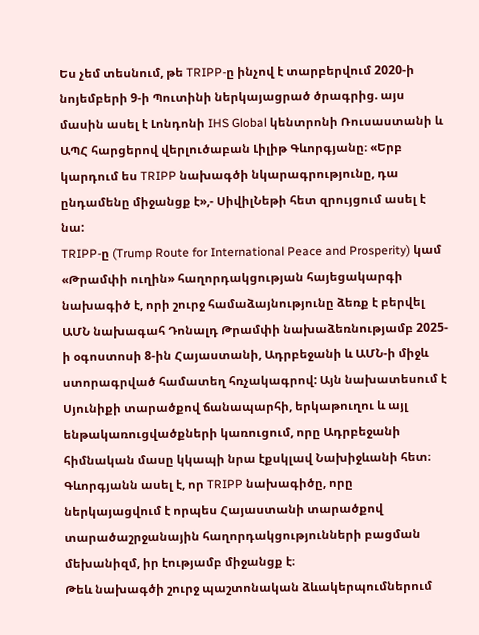Ես չեմ տեսնում, թե TRIPP-ը ինչով է տարբերվում 2020-ի նոյեմբերի 9-ի Պուտինի ներկայացրած ծրագրից. այս մասին ասել է Լոնդոնի IHS Global կենտրոնի Ռուսաստանի և ԱՊՀ հարցերով վերլուծաբան Լիլիթ Գևորգյանը։ «Երբ կարդում ես TRIPP նախագծի նկարագրությունը, դա ընդամենը միջանցք է»,- ՍիվիլՆեթի հետ զրույցում ասել է նա:
TRIPP-ը (Trump Route for International Peace and Prosperity) կամ «Թրամփի ուղին» հաղորդակցության հայեցակարգի նախագիծ է, որի շուրջ համաձայնությունը ձեռք է բերվել ԱՄՆ նախագահ Դոնալդ Թրամփի նախաձեռնությամբ 2025-ի օգոստոսի 8-ին Հայաստանի, Ադրբեջանի և ԱՄՆ-ի միջև ստորագրված համատեղ հռչակագրով: Այն նախատեսում է Սյունիքի տարածքով ճանապարհի, երկաթուղու և այլ ենթակառուցվածքների կառուցում, որը Ադրբեջանի հիմնական մասը կկապի նրա էքսկլավ Նախիջևանի հետ։
Գևորգյանն ասել է, որ TRIPP նախագիծը, որը ներկայացվում է որպես Հայաստանի տարածքով տարածաշրջանային հաղորդակցությունների բացման մեխանիզմ, իր էությամբ միջանցք է։
Թեև նախագծի շուրջ պաշտոնական ձևակերպումներում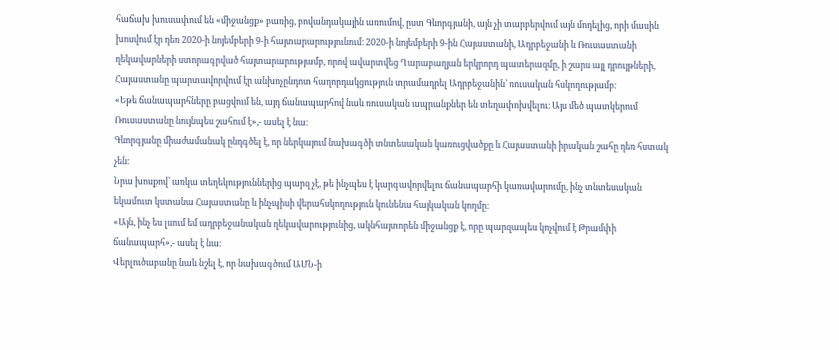հաճախ խուսափում են «միջանցք» բառից, բովանդակային առումով, ըստ Գևորգյանի, այն չի տարբերվում այն մոդելից, որի մասին խոսվում էր դեռ 2020-ի նոյեմբերի 9-ի հայտարարությունում։ 2020-ի նոյեմբերի 9-ին Հայաստանի, Ադրբեջանի և Ռուսաստանի ղեկավարների ստորագրված հայտարարությամբ, որով ավարտվեց Ղարաբաղյան երկրորդ պատերազմը, ի շարս այլ դրույթների, Հայաստանը պարտավորվում էր անխոչընդոտ հաղորդակցություն տրամադրել Ադրբեջանին՝ ռուսական հսկողությամբ։
«Եթե ճանապարհները բացվում են, այդ ճանապարհով նաև ռուսական ապրանքներ են տեղափոխվելու։ Այս մեծ պատկերում Ռուսաստանը նույնպես շահում է»,- ասել է նա։
Գևորգյանը միաժամանակ ընդգծել է, որ ներկայում նախագծի տնտեսական կառուցվածքը և Հայաստանի իրական շահը դեռ հստակ չեն։
Նրա խոսքով՝ առկա տեղեկություններից պարզ չէ, թե ինչպես է կարգավորվելու ճանապարհի կառավարումը, ինչ տնտեսական եկամուտ կստանա Հայաստանը և ինչպիսի վերահսկողություն կունենա հայկական կողմը։
«Այն, ինչ ես լսում եմ ադրբեջանական ղեկավարությունից, ակնհայտորեն միջանցք է, որը պարզապես կոչվում է Թրամփի ճանապարհ»,- ասել է նա։
Վերլուծաբանը նաև նշել է, որ նախագծում ԱՄՆ-ի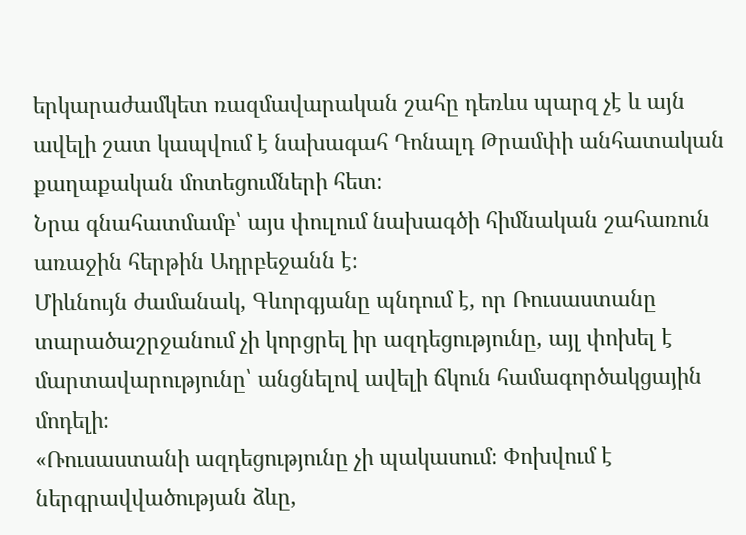երկարաժամկետ ռազմավարական շահը դեռևս պարզ չէ և այն ավելի շատ կապվում է նախագահ Դոնալդ Թրամփի անհատական քաղաքական մոտեցումների հետ։
Նրա գնահատմամբ՝ այս փուլում նախագծի հիմնական շահառուն առաջին հերթին Ադրբեջանն է։
Միևնույն ժամանակ, Գևորգյանը պնդում է, որ Ռուսաստանը տարածաշրջանում չի կորցրել իր ազդեցությունը, այլ փոխել է մարտավարությունը՝ անցնելով ավելի ճկուն համագործակցային մոդելի։
«Ռուսաստանի ազդեցությունը չի պակասում։ Փոխվում է ներգրավվածության ձևը,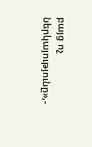բայց ոչ ներկայությունը»,-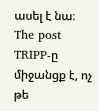ասել է նա։
The post TRIPP-ը միջանցք է, ոչ թե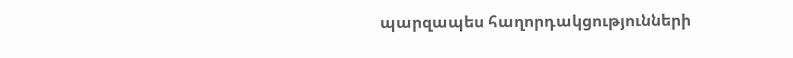պարզապես հաղորդակցությունների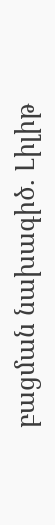բացման նախագիծ. Լիլիթ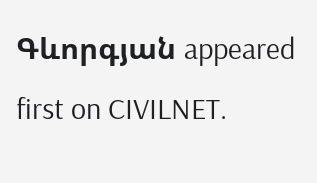Գևորգյան appeared first on CIVILNET.